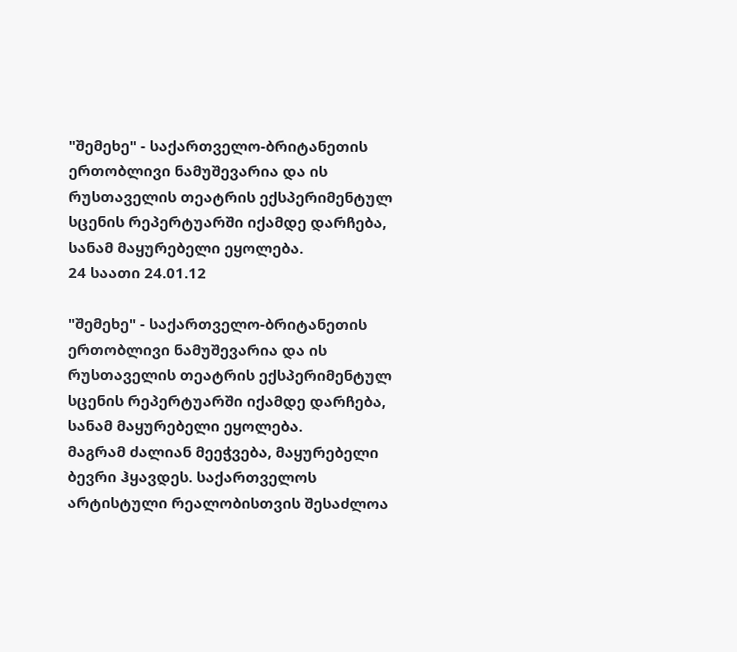"შემეხე" - საქართველო-ბრიტანეთის ერთობლივი ნამუშევარია და ის რუსთაველის თეატრის ექსპერიმენტულ სცენის რეპერტუარში იქამდე დარჩება, სანამ მაყურებელი ეყოლება.
24 საათი 24.01.12

"შემეხე" - საქართველო-ბრიტანეთის ერთობლივი ნამუშევარია და ის რუსთაველის თეატრის ექსპერიმენტულ სცენის რეპერტუარში იქამდე დარჩება, სანამ მაყურებელი ეყოლება.
მაგრამ ძალიან მეეჭვება, მაყურებელი ბევრი ჰყავდეს. საქართველოს არტისტული რეალობისთვის შესაძლოა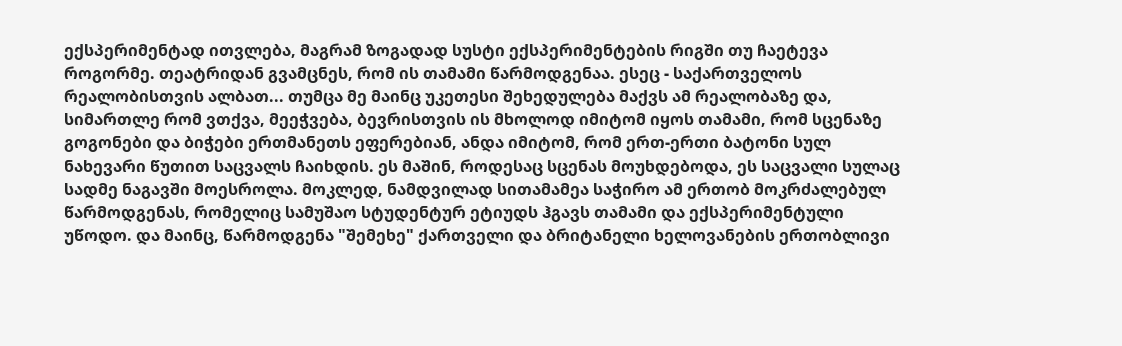ექსპერიმენტად ითვლება, მაგრამ ზოგადად სუსტი ექსპერიმენტების რიგში თუ ჩაეტევა როგორმე. თეატრიდან გვამცნეს, რომ ის თამამი წარმოდგენაა. ესეც - საქართველოს რეალობისთვის ალბათ... თუმცა მე მაინც უკეთესი შეხედულება მაქვს ამ რეალობაზე და, სიმართლე რომ ვთქვა, მეეჭვება, ბევრისთვის ის მხოლოდ იმიტომ იყოს თამამი, რომ სცენაზე გოგონები და ბიჭები ერთმანეთს ეფერებიან, ანდა იმიტომ, რომ ერთ-ერთი ბატონი სულ ნახევარი წუთით საცვალს ჩაიხდის. ეს მაშინ, როდესაც სცენას მოუხდებოდა, ეს საცვალი სულაც სადმე ნაგავში მოესროლა. მოკლედ, ნამდვილად სითამამეა საჭირო ამ ერთობ მოკრძალებულ წარმოდგენას, რომელიც სამუშაო სტუდენტურ ეტიუდს ჰგავს თამამი და ექსპერიმენტული უწოდო. და მაინც, წარმოდგენა "შემეხე" ქართველი და ბრიტანელი ხელოვანების ერთობლივი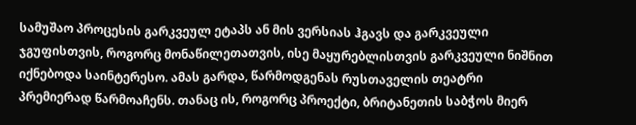სამუშაო პროცესის გარკვეულ ეტაპს ან მის ვერსიას ჰგავს და გარკვეული ჯგუფისთვის, როგორც მონაწილეთათვის, ისე მაყურებლისთვის გარკვეული ნიშნით იქნებოდა საინტერესო. ამას გარდა, წარმოდგენას რუსთაველის თეატრი პრემიერად წარმოაჩენს. თანაც ის, როგორც პროექტი, ბრიტანეთის საბჭოს მიერ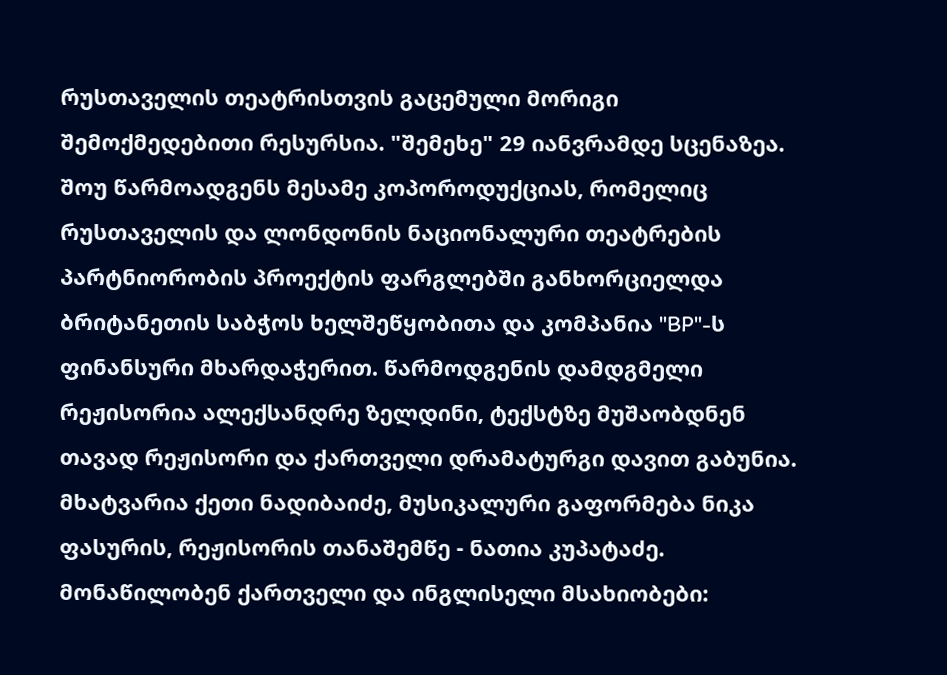რუსთაველის თეატრისთვის გაცემული მორიგი შემოქმედებითი რესურსია. "შემეხე" 29 იანვრამდე სცენაზეა.
შოუ წარმოადგენს მესამე კოპოროდუქციას, რომელიც რუსთაველის და ლონდონის ნაციონალური თეატრების პარტნიორობის პროექტის ფარგლებში განხორციელდა ბრიტანეთის საბჭოს ხელშეწყობითა და კომპანია "BP"-ს ფინანსური მხარდაჭერით. წარმოდგენის დამდგმელი რეჟისორია ალექსანდრე ზელდინი, ტექსტზე მუშაობდნენ თავად რეჟისორი და ქართველი დრამატურგი დავით გაბუნია.
მხატვარია ქეთი ნადიბაიძე, მუსიკალური გაფორმება ნიკა ფასურის, რეჟისორის თანაშემწე - ნათია კუპატაძე. მონაწილობენ ქართველი და ინგლისელი მსახიობები: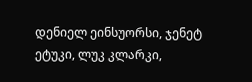დენიელ ეინსუორსი, ჯენეტ ეტუკი, ლუკ კლარკი,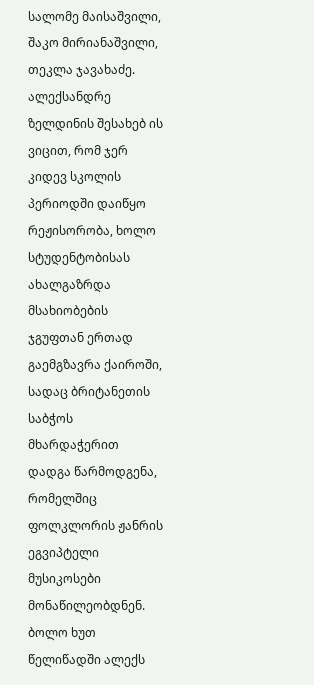სალომე მაისაშვილი, შაკო მირიანაშვილი, თეკლა ჯავახაძე.
ალექსანდრე ზელდინის შესახებ ის ვიცით, რომ ჯერ კიდევ სკოლის პერიოდში დაიწყო რეჟისორობა, ხოლო სტუდენტობისას ახალგაზრდა მსახიობების ჯგუფთან ერთად გაემგზავრა ქაიროში, სადაც ბრიტანეთის საბჭოს მხარდაჭერით დადგა წარმოდგენა, რომელშიც ფოლკლორის ჟანრის ეგვიპტელი მუსიკოსები მონაწილეობდნენ. ბოლო ხუთ წელიწადში ალექს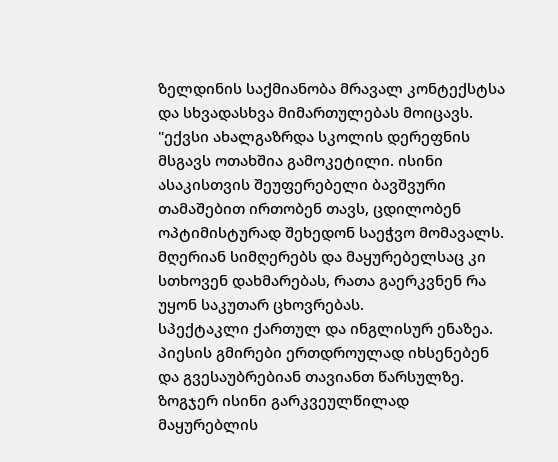ზელდინის საქმიანობა მრავალ კონტექსტსა და სხვადასხვა მიმართულებას მოიცავს.
"ექვსი ახალგაზრდა სკოლის დერეფნის მსგავს ოთახშია გამოკეტილი. ისინი ასაკისთვის შეუფერებელი ბავშვური თამაშებით ირთობენ თავს, ცდილობენ ოპტიმისტურად შეხედონ საეჭვო მომავალს. მღერიან სიმღერებს და მაყურებელსაც კი სთხოვენ დახმარებას, რათა გაერკვნენ რა უყონ საკუთარ ცხოვრებას.
სპექტაკლი ქართულ და ინგლისურ ენაზეა. პიესის გმირები ერთდროულად იხსენებენ და გვესაუბრებიან თავიანთ წარსულზე. ზოგჯერ ისინი გარკვეულწილად მაყურებლის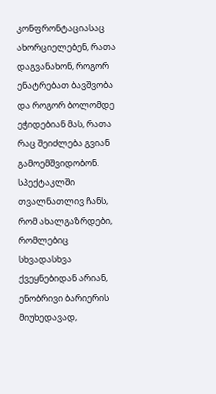კონფრონტაციასაც ახორციელებენ, რათა დაგვანახონ, როგორ ენატრებათ ბავშვობა და როგორ ბოლომდე ეჭიდებიან მას, რათა რაც შეიძლება გვიან გამოემშვიდობონ. სპექტაკლში თვალნათლივ ჩანს, რომ ახალგაზრდები, რომლებიც სხვადასხვა ქვეყნებიდან არიან, ენობრივი ბარიერის მიუხედავად,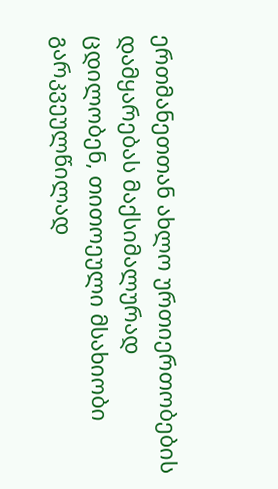ერთმანეთთან ახლო ურთიერთობების დამყარებას მაქსიმალურად ცდილობენ, თითოეული მსახიობი გარკვეულწილად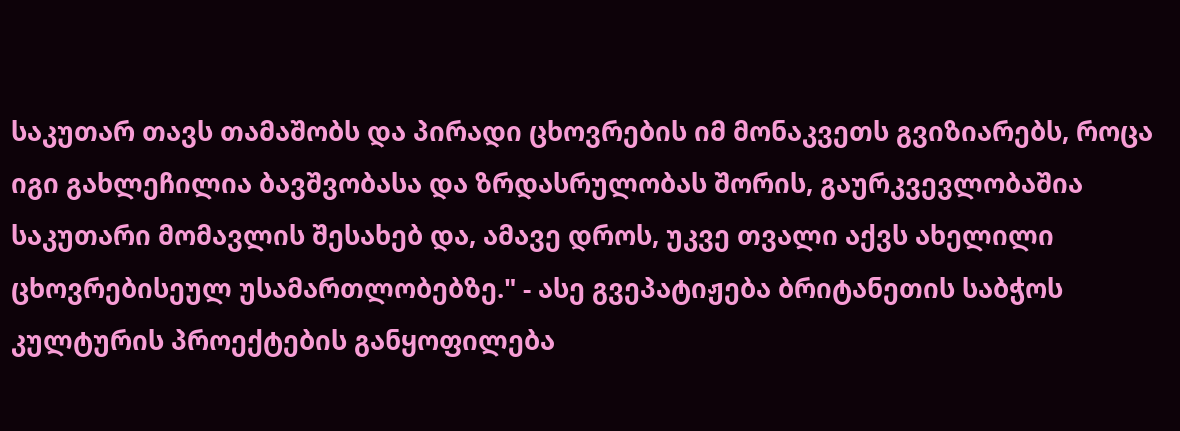საკუთარ თავს თამაშობს და პირადი ცხოვრების იმ მონაკვეთს გვიზიარებს, როცა იგი გახლეჩილია ბავშვობასა და ზრდასრულობას შორის, გაურკვევლობაშია საკუთარი მომავლის შესახებ და, ამავე დროს, უკვე თვალი აქვს ახელილი ცხოვრებისეულ უსამართლობებზე." - ასე გვეპატიჟება ბრიტანეთის საბჭოს კულტურის პროექტების განყოფილება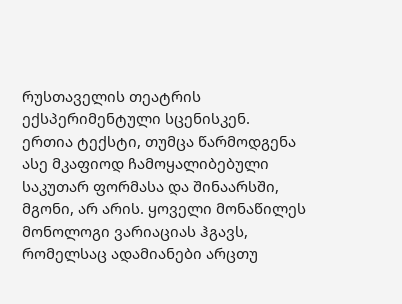რუსთაველის თეატრის ექსპერიმენტული სცენისკენ.
ერთია ტექსტი, თუმცა წარმოდგენა ასე მკაფიოდ ჩამოყალიბებული საკუთარ ფორმასა და შინაარსში, მგონი, არ არის. ყოველი მონაწილეს მონოლოგი ვარიაციას ჰგავს, რომელსაც ადამიანები არცთუ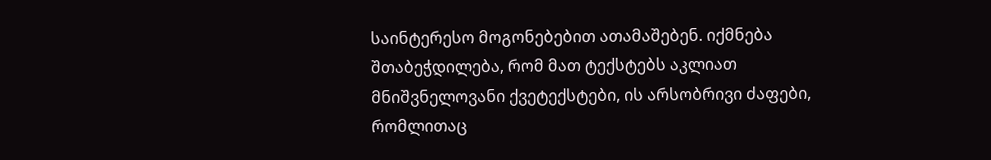საინტერესო მოგონებებით ათამაშებენ. იქმნება შთაბეჭდილება, რომ მათ ტექსტებს აკლიათ მნიშვნელოვანი ქვეტექსტები, ის არსობრივი ძაფები, რომლითაც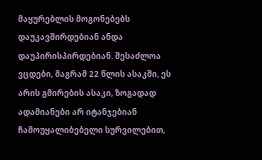მაყურებლის მოგონებებს დაუკავშირდებიან ანდა დაუპირისპირდებიან. შესაძლოა ვცდები, მაგრამ 22 წლის ასაკში, ეს არის გმირების ასაკი, ზოგადად ადამიანები არ იტანჯებიან ჩამოუყალიბებელი სურვილებით,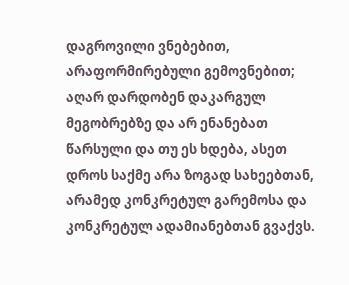დაგროვილი ვნებებით, არაფორმირებული გემოვნებით; აღარ დარდობენ დაკარგულ მეგობრებზე და არ ენანებათ წარსული და თუ ეს ხდება, ასეთ დროს საქმე არა ზოგად სახეებთან, არამედ კონკრეტულ გარემოსა და კონკრეტულ ადამიანებთან გვაქვს.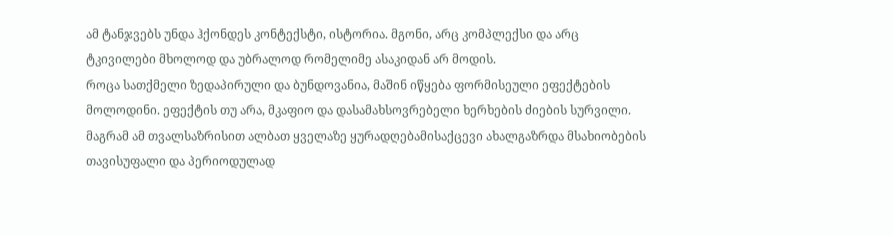ამ ტანჯვებს უნდა ჰქონდეს კონტექსტი, ისტორია. მგონი, არც კომპლექსი და არც ტკივილები მხოლოდ და უბრალოდ რომელიმე ასაკიდან არ მოდის.
როცა სათქმელი ზედაპირული და ბუნდოვანია, მაშინ იწყება ფორმისეული ეფექტების მოლოდინი. ეფექტის თუ არა, მკაფიო და დასამახსოვრებელი ხერხების ძიების სურვილი. მაგრამ ამ თვალსაზრისით ალბათ ყველაზე ყურადღებამისაქცევი ახალგაზრდა მსახიობების თავისუფალი და პერიოდულად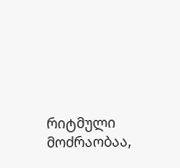რიტმული მოძრაობაა,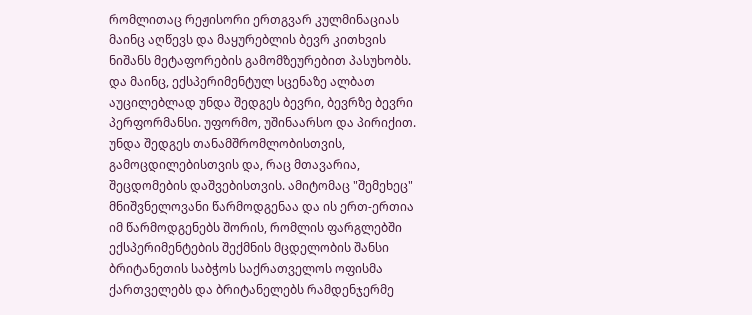რომლითაც რეჟისორი ერთგვარ კულმინაციას მაინც აღწევს და მაყურებლის ბევრ კითხვის ნიშანს მეტაფორების გამომზეურებით პასუხობს.
და მაინც, ექსპერიმენტულ სცენაზე ალბათ აუცილებლად უნდა შედგეს ბევრი, ბევრზე ბევრი პერფორმანსი. უფორმო, უშინაარსო და პირიქით. უნდა შედგეს თანამშრომლობისთვის, გამოცდილებისთვის და, რაც მთავარია, შეცდომების დაშვებისთვის. ამიტომაც "შემეხეც" მნიშვნელოვანი წარმოდგენაა და ის ერთ-ერთია იმ წარმოდგენებს შორის, რომლის ფარგლებში ექსპერიმენტების შექმნის მცდელობის შანსი ბრიტანეთის საბჭოს საქრათველოს ოფისმა ქართველებს და ბრიტანელებს რამდენჯერმე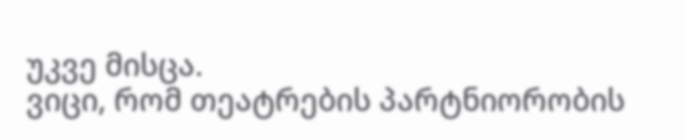უკვე მისცა.
ვიცი, რომ თეატრების პარტნიორობის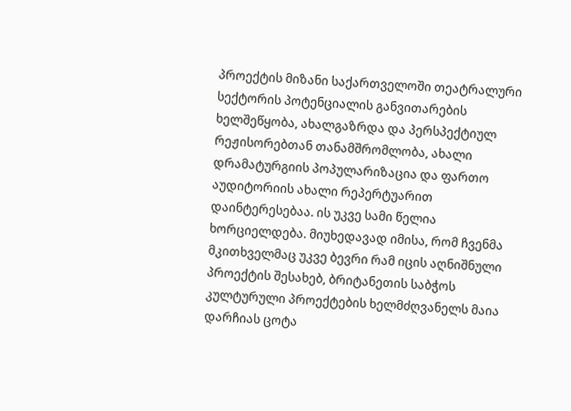პროექტის მიზანი საქართველოში თეატრალური სექტორის პოტენციალის განვითარების ხელშეწყობა, ახალგაზრდა და პერსპექტიულ რეჟისორებთან თანამშრომლობა, ახალი დრამატურგიის პოპულარიზაცია და ფართო აუდიტორიის ახალი რეპერტუარით დაინტერესებაა. ის უკვე სამი წელია ხორციელდება. მიუხედავად იმისა, რომ ჩვენმა მკითხველმაც უკვე ბევრი რამ იცის აღნიშნული პროექტის შესახებ, ბრიტანეთის საბჭოს კულტურული პროექტების ხელმძღვანელს მაია დარჩიას ცოტა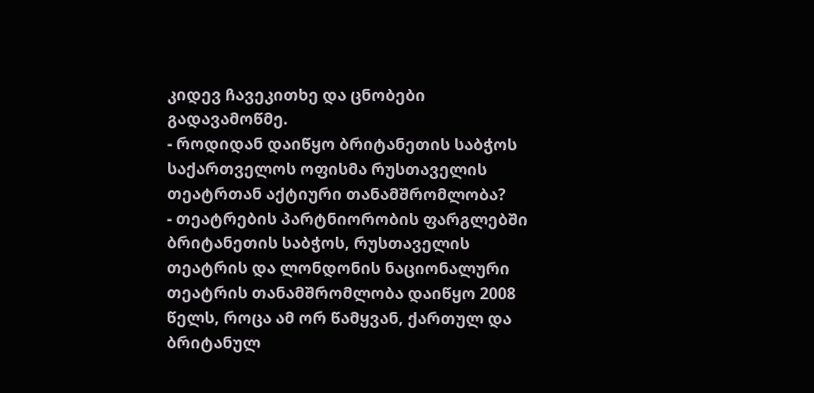კიდევ ჩავეკითხე და ცნობები გადავამოწმე.
- როდიდან დაიწყო ბრიტანეთის საბჭოს საქართველოს ოფისმა რუსთაველის თეატრთან აქტიური თანამშრომლობა?
- თეატრების პარტნიორობის ფარგლებში ბრიტანეთის საბჭოს, რუსთაველის თეატრის და ლონდონის ნაციონალური თეატრის თანამშრომლობა დაიწყო 2008 წელს, როცა ამ ორ წამყვან, ქართულ და ბრიტანულ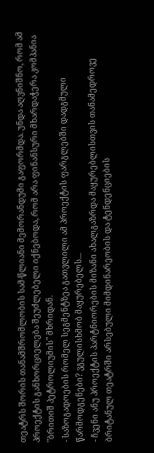თეატრს შორის თანამშრომლობის სამ-წლიანი მემორანდუმი გაფორმდა. უნდა აღვნიშნო, რომ ამ პროექტის განხორციელება შეუძლებელი იქნებოდა, რომ არა ფინანსური მხარდაჭერა კომპანია "ბრითიშ პეტროლიუმის" მხრიდან.
- საზოგადოების რომელ სეგმენტზეა გათვლილი ამ პროექტის ფარგლებში დადგმული წარმოდგენები? ვგულისხმობ მაყურებელს...
- ჩვენი ანუ პროექტის პარტნიორების მიზანი ახალგაზრდა მაყურებლისთვის თანამედროვე ბრიტანულ თეატრში არსებული მიმდინარეობის და ტენდენციების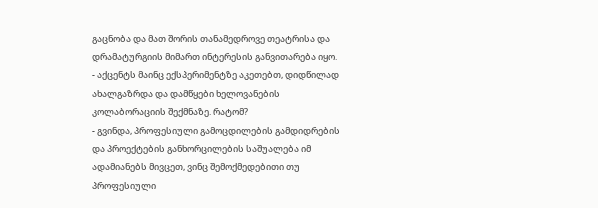გაცნობა და მათ შორის თანამედროვე თეატრისა და დრამატურგიის მიმართ ინტერესის განვითარება იყო.
- აქცენტს მაინც ექსპერიმენტზე აკეთებთ, დიდწილად ახალგაზრდა და დამწყები ხელოვანების კოლაბორაციის შექმნაზე. რატომ?
- გვინდა, პროფესიული გამოცდილების გამდიდრების და პროექტების განხორცილების საშუალება იმ ადამიანებს მივცეთ, ვინც შემოქმედებითი თუ პროფესიული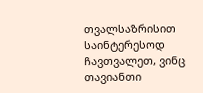თვალსაზრისით საინტერესოდ ჩავთვალეთ, ვინც თავიანთი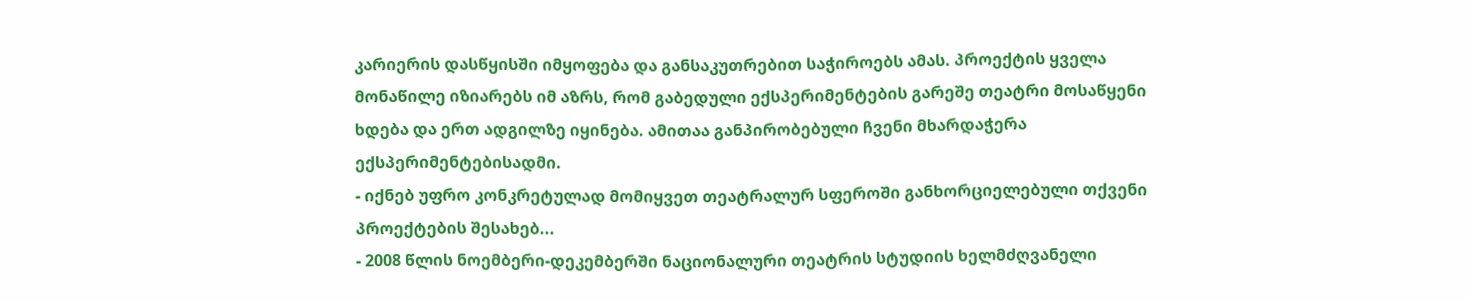კარიერის დასწყისში იმყოფება და განსაკუთრებით საჭიროებს ამას. პროექტის ყველა მონაწილე იზიარებს იმ აზრს, რომ გაბედული ექსპერიმენტების გარეშე თეატრი მოსაწყენი ხდება და ერთ ადგილზე იყინება. ამითაა განპირობებული ჩვენი მხარდაჭერა ექსპერიმენტებისადმი.
- იქნებ უფრო კონკრეტულად მომიყვეთ თეატრალურ სფეროში განხორციელებული თქვენი პროექტების შესახებ...
- 2008 წლის ნოემბერი-დეკემბერში ნაციონალური თეატრის სტუდიის ხელმძღვანელი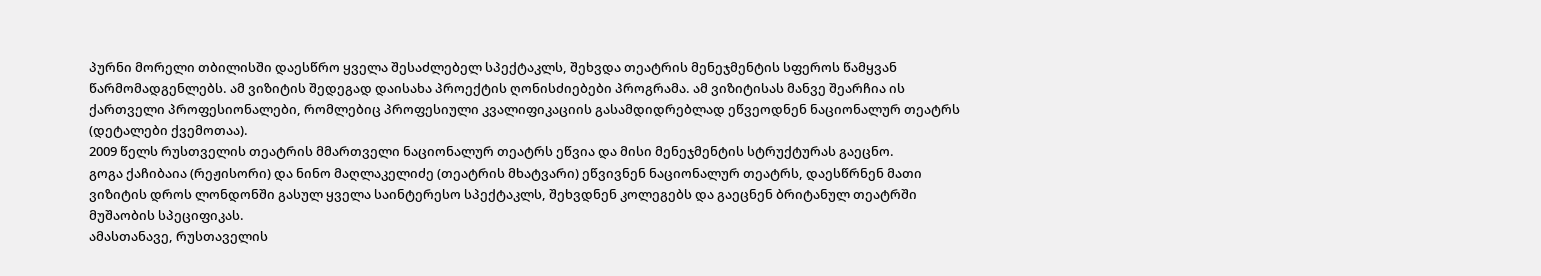პურნი მორელი თბილისში დაესწრო ყველა შესაძლებელ სპექტაკლს, შეხვდა თეატრის მენეჯმენტის სფეროს წამყვან წარმომადგენლებს. ამ ვიზიტის შედეგად დაისახა პროექტის ღონისძიებები პროგრამა. ამ ვიზიტისას მანვე შეარჩია ის ქართველი პროფესიონალები, რომლებიც პროფესიული კვალიფიკაციის გასამდიდრებლად ეწვეოდნენ ნაციონალურ თეატრს (დეტალები ქვემოთაა).
2009 წელს რუსთველის თეატრის მმართველი ნაციონალურ თეატრს ეწვია და მისი მენეჯმენტის სტრუქტურას გაეცნო.
გოგა ქაჩიბაია (რეჟისორი) და ნინო მაღლაკელიძე (თეატრის მხატვარი) ეწვივნენ ნაციონალურ თეატრს, დაესწრნენ მათი ვიზიტის დროს ლონდონში გასულ ყველა საინტერესო სპექტაკლს, შეხვდნენ კოლეგებს და გაეცნენ ბრიტანულ თეატრში მუშაობის სპეციფიკას.
ამასთანავე, რუსთაველის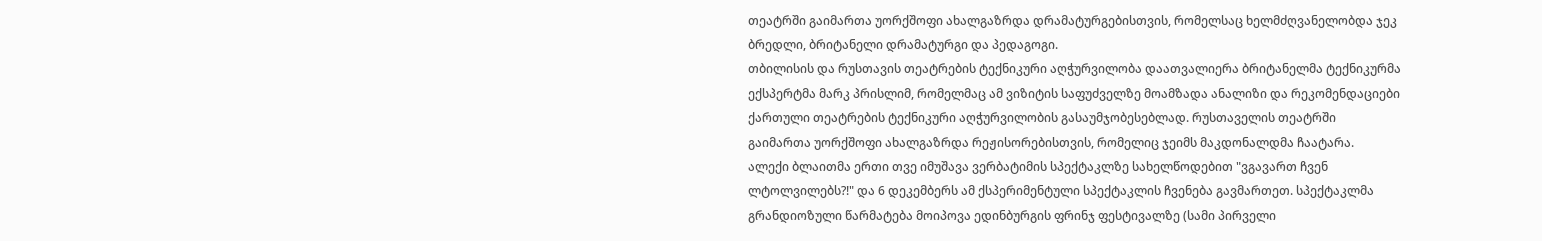თეატრში გაიმართა უორქშოფი ახალგაზრდა დრამატურგებისთვის, რომელსაც ხელმძღვანელობდა ჯეკ ბრედლი, ბრიტანელი დრამატურგი და პედაგოგი.
თბილისის და რუსთავის თეატრების ტექნიკური აღჭურვილობა დაათვალიერა ბრიტანელმა ტექნიკურმა ექსპერტმა მარკ პრისლიმ, რომელმაც ამ ვიზიტის საფუძველზე მოამზადა ანალიზი და რეკომენდაციები ქართული თეატრების ტექნიკური აღჭურვილობის გასაუმჯობესებლად. რუსთაველის თეატრში
გაიმართა უორქშოფი ახალგაზრდა რეჟისორებისთვის, რომელიც ჯეიმს მაკდონალდმა ჩაატარა.
ალექი ბლაითმა ერთი თვე იმუშავა ვერბატიმის სპექტაკლზე სახელწოდებით "ვგავართ ჩვენ ლტოლვილებს?!" და 6 დეკემბერს ამ ქსპერიმენტული სპექტაკლის ჩვენება გავმართეთ. სპექტაკლმა გრანდიოზული წარმატება მოიპოვა ედინბურგის ფრინჯ ფესტივალზე (სამი პირველი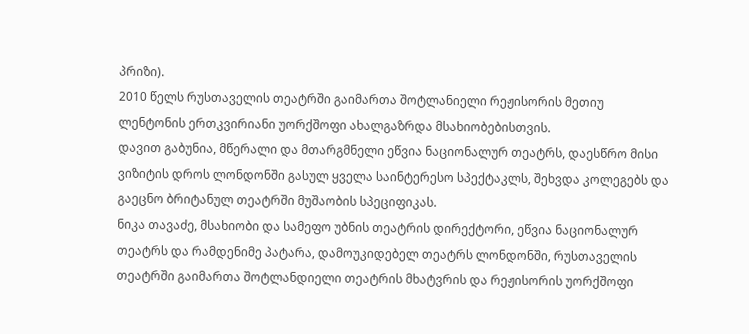პრიზი).
2010 წელს რუსთაველის თეატრში გაიმართა შოტლანიელი რეჟისორის მეთიუ ლენტონის ერთკვირიანი უორქშოფი ახალგაზრდა მსახიობებისთვის.
დავით გაბუნია, მწერალი და მთარგმნელი ეწვია ნაციონალურ თეატრს, დაესწრო მისი ვიზიტის დროს ლონდონში გასულ ყველა საინტერესო სპექტაკლს, შეხვდა კოლეგებს და გაეცნო ბრიტანულ თეატრში მუშაობის სპეციფიკას.
ნიკა თავაძე, მსახიობი და სამეფო უბნის თეატრის დირექტორი, ეწვია ნაციონალურ თეატრს და რამდენიმე პატარა, დამოუკიდებელ თეატრს ლონდონში, რუსთაველის თეატრში გაიმართა შოტლანდიელი თეატრის მხატვრის და რეჟისორის უორქშოფი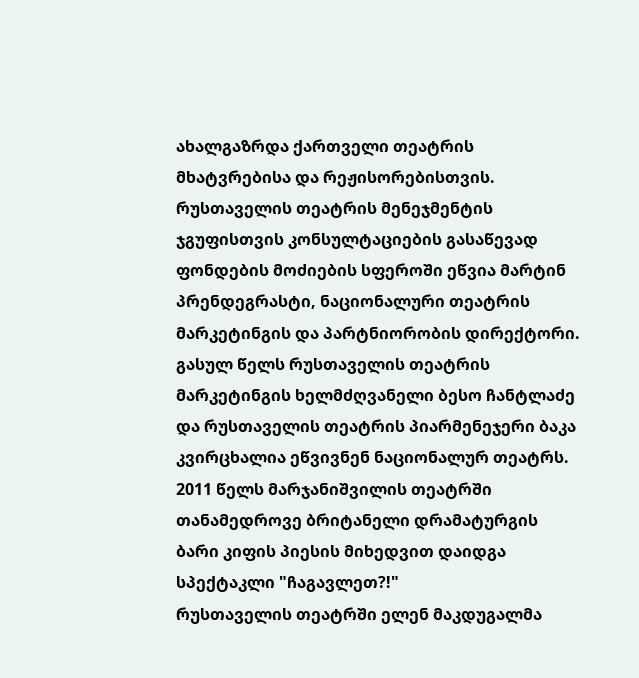ახალგაზრდა ქართველი თეატრის მხატვრებისა და რეჟისორებისთვის.
რუსთაველის თეატრის მენეჯმენტის ჯგუფისთვის კონსულტაციების გასაწევად ფონდების მოძიების სფეროში ეწვია მარტინ პრენდეგრასტი, ნაციონალური თეატრის მარკეტინგის და პარტნიორობის დირექტორი.
გასულ წელს რუსთაველის თეატრის მარკეტინგის ხელმძღვანელი ბესო ჩანტლაძე და რუსთაველის თეატრის პიარმენეჯერი ბაკა კვირცხალია ეწვივნენ ნაციონალურ თეატრს. 2011 წელს მარჯანიშვილის თეატრში თანამედროვე ბრიტანელი დრამატურგის ბარი კიფის პიესის მიხედვით დაიდგა სპექტაკლი "ჩაგავლეთ?!"
რუსთაველის თეატრში ელენ მაკდუგალმა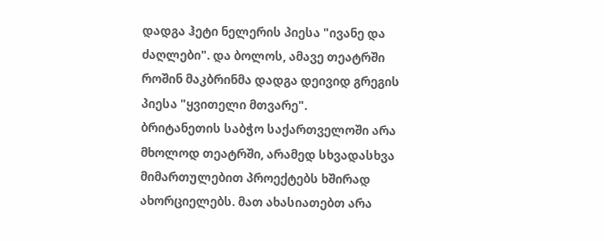დადგა ჰეტი ნელერის პიესა "ივანე და ძაღლები". და ბოლოს, ამავე თეატრში როშინ მაკბრინმა დადგა დეივიდ გრეგის პიესა "ყვითელი მთვარე".
ბრიტანეთის საბჭო საქართველოში არა მხოლოდ თეატრში, არამედ სხვადასხვა მიმართულებით პროექტებს ხშირად ახორციელებს. მათ ახასიათებთ არა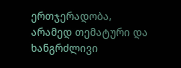ერთჯერადობა, არამედ თემატური და ხანგრძლივი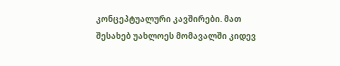კონცეპტუალური კავშირები. მათ შესახებ უახლოეს მომავალში კიდევ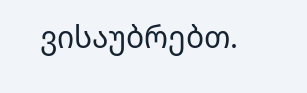ვისაუბრებთ.